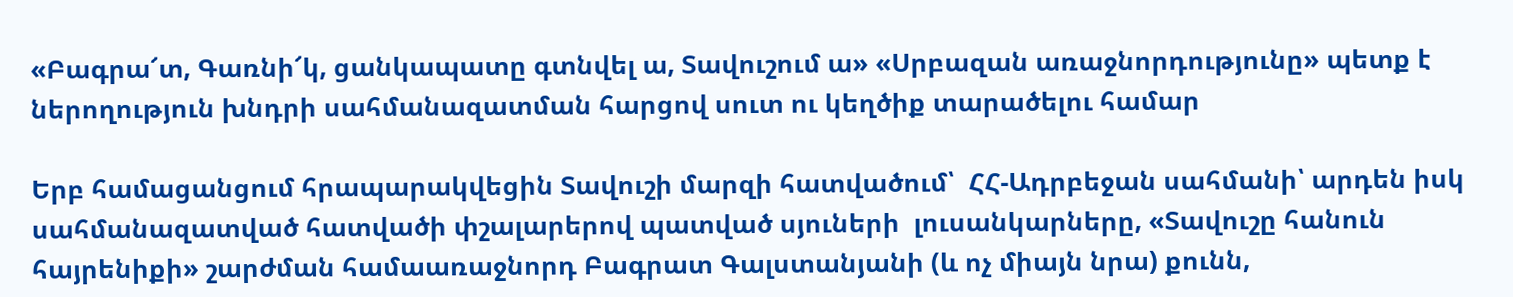«Բագրա՜տ, Գառնի՜կ, ցանկապատը գտնվել ա, Տավուշում ա» «Սրբազան առաջնորդությունը» պետք է ներողություն խնդրի սահմանազատման հարցով սուտ ու կեղծիք տարածելու համար

Երբ համացանցում հրապարակվեցին Տավուշի մարզի հատվածում՝  ՀՀ-Ադրբեջան սահմանի՝ արդեն իսկ սահմանազատված հատվածի փշալարերով պատված սյուների  լուսանկարները, «Տավուշը հանուն հայրենիքի» շարժման համաառաջնորդ Բագրատ Գալստանյանի (և ոչ միայն նրա) քունն,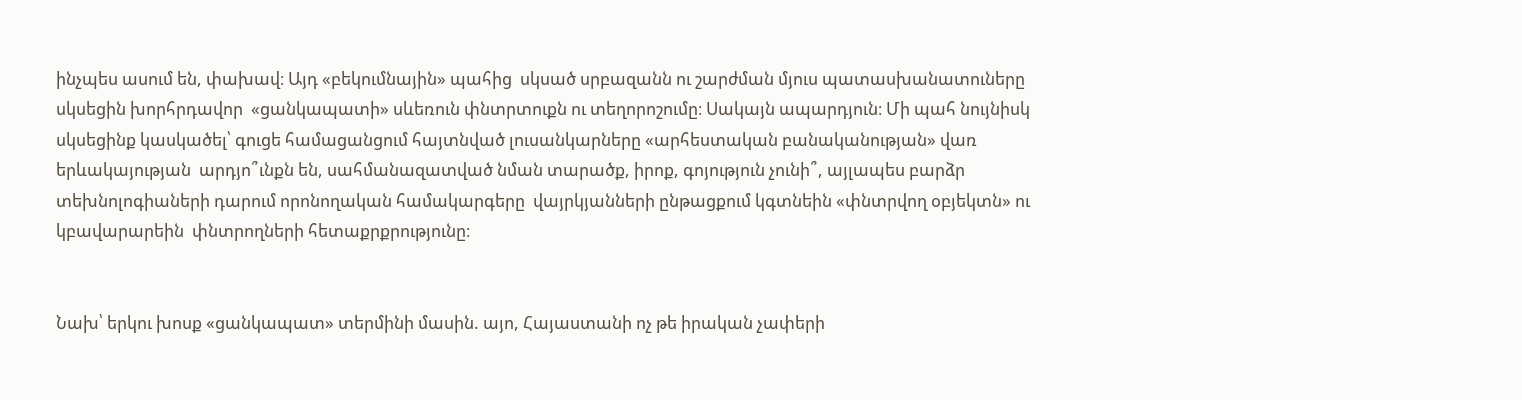ինչպես ասում են, փախավ։ Այդ «բեկումնային» պահից  սկսած սրբազանն ու շարժման մյուս պատասխանատուները սկսեցին խորհրդավոր  «ցանկապատի» սևեռուն փնտրտուքն ու տեղորոշումը։ Սակայն ապարդյուն։ Մի պահ նույնիսկ սկսեցինք կասկածել՝ գուցե համացանցում հայտնված լուսանկարները «արհեստական բանականության» վառ երևակայության  արդյո՞ւնքն են, սահմանազատված նման տարածք, իրոք, գոյություն չունի՞, այլապես բարձր տեխնոլոգիաների դարում որոնողական համակարգերը  վայրկյանների ընթացքում կգտնեին «փնտրվող օբյեկտն» ու կբավարարեին  փնտրողների հետաքրքրությունը։


Նախ՝ երկու խոսք «ցանկապատ» տերմինի մասին. այո, Հայաստանի ոչ թե իրական չափերի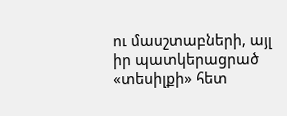ու մասշտաբների, այլ  իր պատկերացրած «տեսիլքի» հետ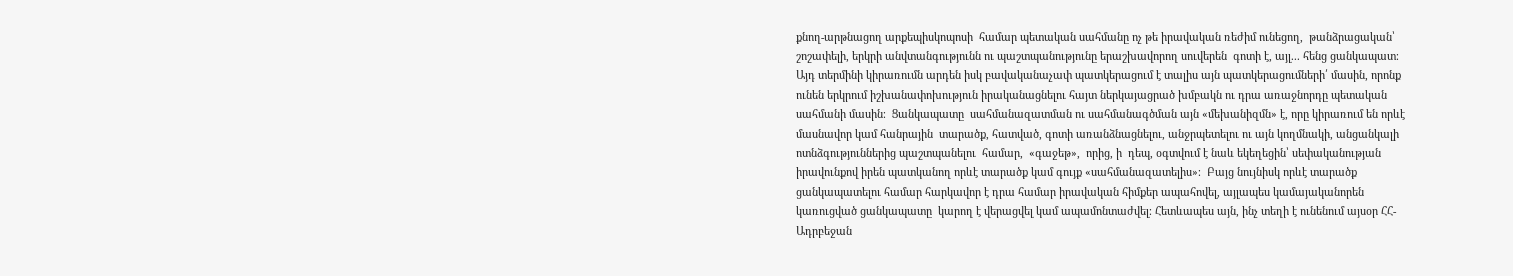քնող-արթնացող արքեպիսկոպոսի  համար պետական սահմանը ոչ թե իրավական ռեժիմ ունեցող,  թանձրացական՝ շոշափելի, երկրի անվտանգությունն ու պաշտպանությունը երաշխավորող սուվերեն  գոտի է, այլ... հենց ցանկապատ։ Այդ տերմինի կիրառումն արդեն իսկ բավականաչափ պատկերացում է տալիս այն պատկերացումների՛ մասին, որոնք ունեն երկրում իշխանափոխություն իրականացնելու հայտ ներկայացրած խմբակն ու դրա առաջնորդը պետական սահմանի մասին։  Ցանկապատը  սահմանազատման ու սահմանագծման այն «մեխանիզմն» է, որը կիրառում են որևէ մասնավոր կամ հանրային  տարածք, հատված, գոտի առանձնացնելու, անջրպետելու ու այն կողմնակի, անցանկալի  ոտնձգություններից պաշտպանելու  համար,  «գաջեթ»,  որից, ի  դեպ, օգտվում է նաև եկեղեցին՝ սեփականության իրավունքով իրեն պատկանող որևէ տարածք կամ գույք «սահմանազատելիս»։  Բայց նույնիսկ որևէ տարածք ցանկապատելու համար հարկավոր է դրա համար իրավական հիմքեր ապահովել, այլապես կամայականորեն կառուցված ցանկապատը  կարող է վերացվել կամ ապամոնտաժվել։ Հետևապես այն, ինչ տեղի է ունենում այսօր ՀՀ-Ադրբեջան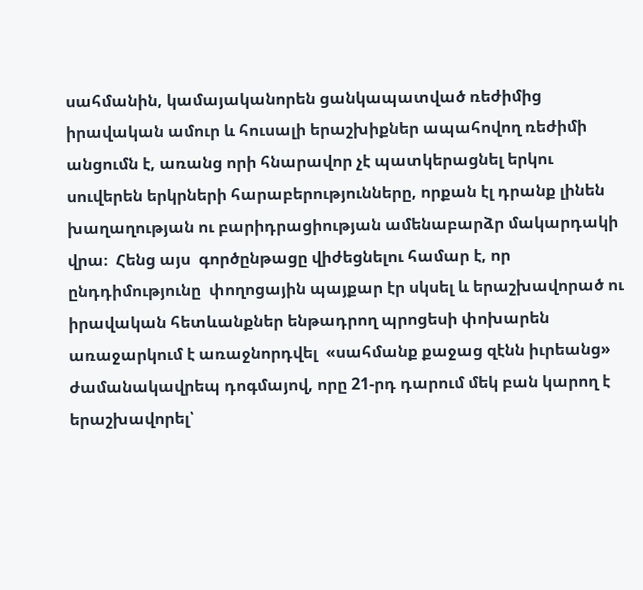սահմանին, կամայականորեն ցանկապատված ռեժիմից  իրավական ամուր և հուսալի երաշխիքներ ապահովող ռեժիմի անցումն է, առանց որի հնարավոր չէ պատկերացնել երկու սուվերեն երկրների հարաբերությունները, որքան էլ դրանք լինեն խաղաղության ու բարիդրացիության ամենաբարձր մակարդակի վրա։  Հենց այս  գործընթացը վիժեցնելու համար է, որ ընդդիմությունը  փողոցային պայքար էր սկսել և երաշխավորած ու իրավական հետևանքներ ենթադրող պրոցեսի փոխարեն առաջարկում է առաջնորդվել  «սահմանք քաջաց զէնն իւրեանց» ժամանակավրեպ դոգմայով, որը 21-րդ դարում մեկ բան կարող է երաշխավորել՝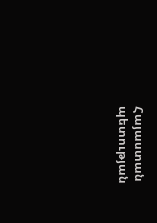Հայաստան պետության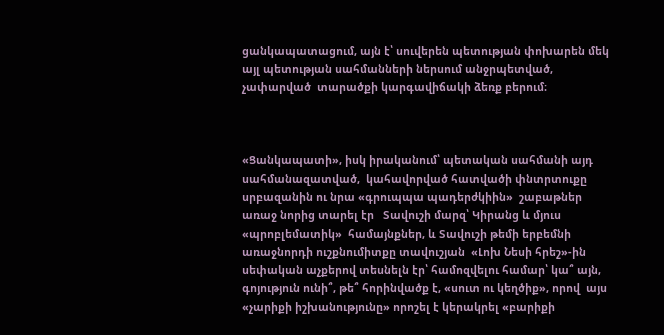ցանկապատացում, այն է՝ սուվերեն պետության փոխարեն մեկ այլ պետության սահմանների ներսում անջրպետված, չափարված  տարածքի կարգավիճակի ձեռք բերում։



«Ցանկապատի», իսկ իրականում՝ պետական սահմանի այդ սահմանազատված,  կահավորված հատվածի փնտրտուքը սրբազանին ու նրա «գրուպպա պադերժկիին»  շաբաթներ առաջ նորից տարել էր   Տավուշի մարզ՝ Կիրանց և մյուս «պրոբլեմատիկ»  համայնքներ, և Տավուշի թեմի երբեմնի առաջնորդի ուշքնումիտքը տավուշյան  «Լոխ Նեսի հրեշ»-ին սեփական աչքերով տեսնելն էր՝ համոզվելու համար՝ կա՞ այն, գոյություն ունի՞, թե՞ հորինվածք է, «սուտ ու կեղծիք», որով  այս «չարիքի իշխանությունը» որոշել է կերակրել «բարիքի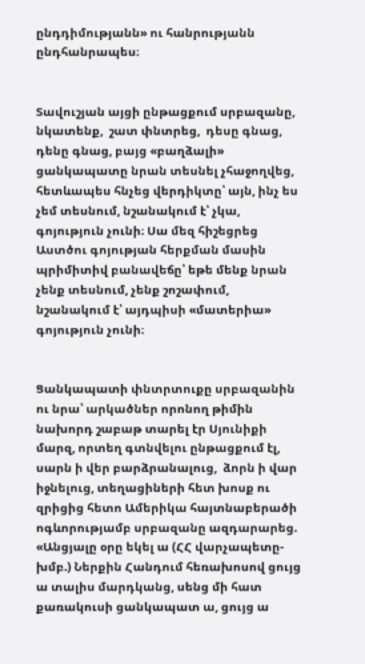ընդդիմությանն» ու հանրությանն ընդհանրապես։


Տավուշյան այցի ընթացքում սրբազանը, նկատենք,  շատ փնտրեց,  դեսը գնաց, դենը գնաց, բայց «բաղձալի» ցանկապատը նրան տեսնել չհաջողվեց, հետևապես հնչեց վերդիկտը՝ այն, ինչ ես չեմ տեսնում, նշանակում է՝ չկա, գոյություն չունի։ Սա մեզ հիշեցրեց Աստծու գոյության հերքման մասին պրիմիտիվ բանավեճը՝ եթե մենք նրան չենք տեսնում, չենք շոշափում, նշանակում է՝ այդպիսի «մատերիա» գոյություն չունի։


Ցանկապատի փնտրտուքը սրբազանին ու նրա՝ արկածներ որոնող թիմին նախորդ շաբաթ տարել էր Սյունիքի մարզ, որտեղ գտնվելու ընթացքում էլ, սարն ի վեր բարձրանալուց,  ձորն ի վար իջնելուց, տեղացիների հետ խոսք ու զրիցից հետո Ամերիկա հայտնաբերածի ոգևորությամբ սրբազանը ազդարարեց. «Անցյալը օրը եկել ա (ՀՀ վարչապետը-խմբ.) Ներքին Հանդում հեռախոսով ցույց ա տալիս մարդկանց, սենց մի հատ քառակուսի ցանկապատ ա, ցույց ա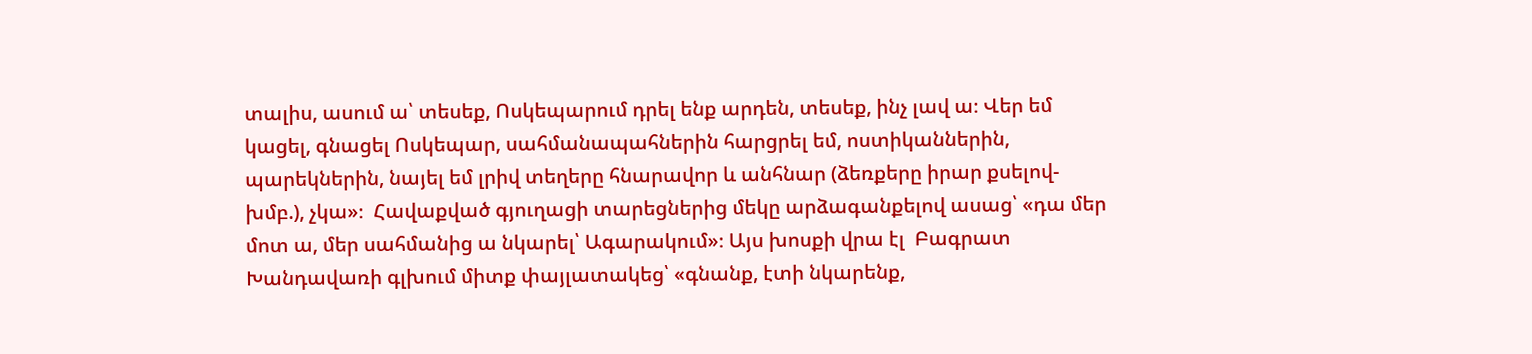տալիս, ասում ա՝ տեսեք, Ոսկեպարում դրել ենք արդեն, տեսեք, ինչ լավ ա։ Վեր եմ կացել, գնացել Ոսկեպար, սահմանապահներին հարցրել եմ, ոստիկաններին, պարեկներին, նայել եմ լրիվ տեղերը հնարավոր և անհնար (ձեռքերը իրար քսելով-խմբ.), չկա»։  Հավաքված գյուղացի տարեցներից մեկը արձագանքելով ասաց՝ «դա մեր մոտ ա, մեր սահմանից ա նկարել՝ Ագարակում»։ Այս խոսքի վրա էլ  Բագրատ Խանդավառի գլխում միտք փայլատակեց՝ «գնանք, էտի նկարենք,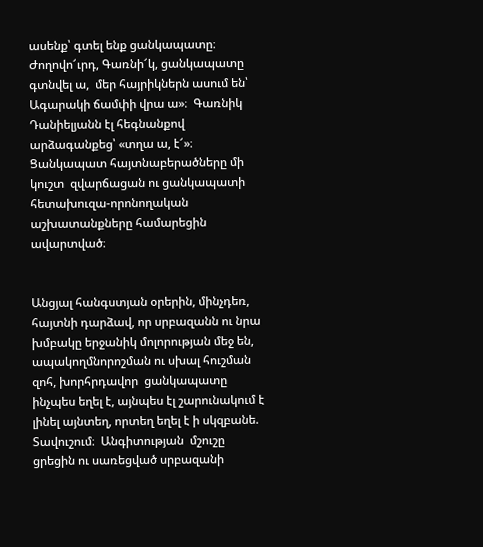ասենք՝ գտել ենք ցանկապատը։  Ժողովո՜ւրդ, Գառնի՜կ, ցանկապատը գտնվել ա,  մեր հայրիկներն ասում են՝ Ագարակի ճամփի վրա ա»։  Գառնիկ Դանիելյանն էլ հեգնանքով արձագանքեց՝ «տղա ա, է՜»։   Ցանկապատ հայտնաբերածները մի կուշտ  զվարճացան ու ցանկապատի հետախուզա-որոնողական աշխատանքները համարեցին ավարտված։


Անցյալ հանգստյան օրերին, մինչդեռ, հայտնի դարձավ, որ սրբազանն ու նրա խմբակը երջանիկ մոլորության մեջ են, ապակողմնորոշման ու սխալ հուշման զոհ, խորհրդավոր  ցանկապատը ինչպես եղել է, այնպես էլ շարունակում է լինել այնտեղ, որտեղ եղել է ի սկզբանե. Տավուշում։  Անգիտության  մշուշը ցրեցին ու սառեցված սրբազանի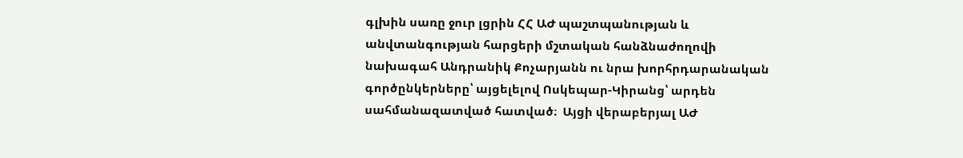գլխին սառը ջուր լցրին ՀՀ ԱԺ պաշտպանության և անվտանգության հարցերի մշտական հանձնաժողովի նախագահ Անդրանիկ Քոչարյանն ու նրա խորհրդարանական գործընկերները՝ այցելելով Ոսկեպար-Կիրանց՝ արդեն սահմանազատված հատված։  Այցի վերաբերյալ ԱԺ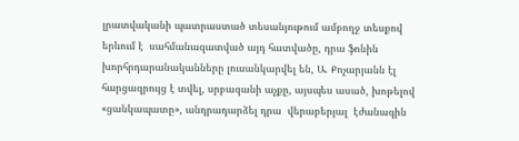լրատվականի պատրաստած տեսանյութում ամբողջ տեսքով երևում է  սահմանազատված այդ հատվածը, դրա ֆոնին խորհրդարանականները լուսանկարվել են, Ա. Քոչարյանն էլ  հարցազրույց է տվել, սրբազանի աչքը, այսպես ասած, խոթելով «ցանկապատը», անդրադարձել դրա  վերաբերյալ  էժանագին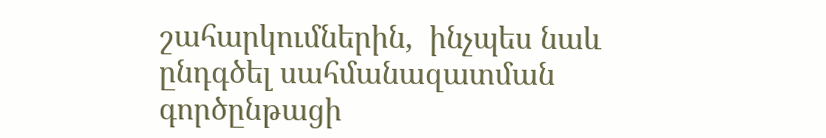շահարկումներին,  ինչպես նաև ընդգծել սահմանազատման գործընթացի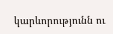կարևորությունն ու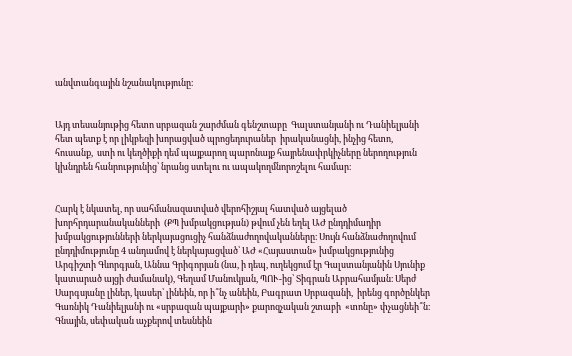անվտանգային նշանակությունը։


Այդ տեսանյութից հետո սրբազան շարժման գենշտաբը  Գալստանյանի ու Դանիելյանի հետ պետք է որ լիկբեզի խորացված պրոցեդուրաներ  իրականացնի, ինչից հետո, հուսանք,  ստի ու կեղծիքի դեմ պայքարող պարոնայք հայրենափրկիչները ներողություն կխնդրեն հանրությունից՝ նրանց ստելու ու ապակողմնորոշելու համար։


Հարկ է նկատել, որ սահմանազատված վերոհիշյալ հատված այցելած խորհրդարանականների  (ՔՊ խմբակցության) թվում չեն եղել ԱԺ ընդդիմադիր խմբակցությունների ներկայացուցիչ հանձնաժողովականները։ Սույն հանձնաժողովում ընդդիմությունը 4 անդամով է ներկայացված՝ ԱԺ «Հայաստան» խմբակցությունից Արգիշտի Գևորգյան, Աննա Գրիգորյան (նա, ի դեպ, ուղեկցում էր Գալստանյանին Սյունիք կատարած այցի ժամանակ), Գեղամ Մանուկյան, ՊՈՒ-ից՝ Տիգրան Աբրահամյան։ Սերժ Սարգսյանը լիներ, կասեր՝ լինեին, որ ի՞նչ անեին, Բագրատ Սրբազանի,  իրենց գործընկեր Գառնիկ Դանիելյանի ու «սրբազան պայքարի» քարոզչական շտաբի  «տոնը» փչացնեի՞ն։  Գնային, սեփական աչքերով տեսնեին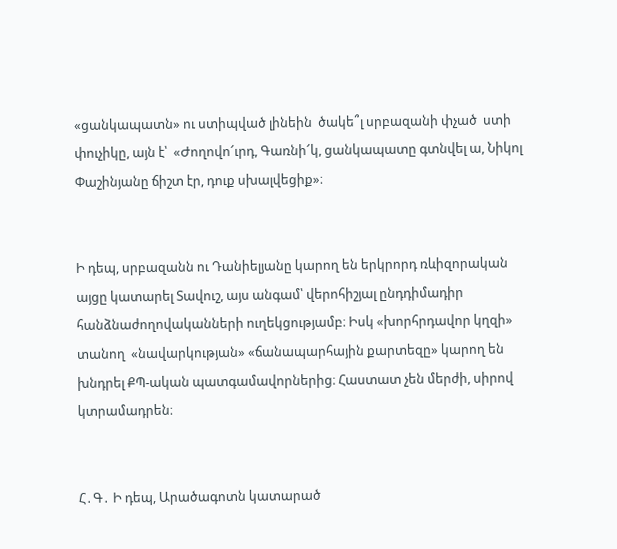«ցանկապատն» ու ստիպված լինեին  ծակե՞լ սրբազանի փչած  ստի փուչիկը, այն է՝  «Ժողովո՜ւրդ, Գառնի՜կ, ցանկապատը գտնվել ա, Նիկոլ Փաշինյանը ճիշտ էր, դուք սխալվեցիք»։


Ի դեպ, սրբազանն ու Դանիելյանը կարող են երկրորդ ռևիզորական այցը կատարել Տավուշ, այս անգամ՝ վերոհիշյալ ընդդիմադիր հանձնաժողովականների ուղեկցությամբ։ Իսկ «խորհրդավոր կղզի» տանող  «նավարկության» «ճանապարհային քարտեզը» կարող են խնդրել ՔՊ-ական պատգամավորներից։ Հաստատ չեն մերժի, սիրով կտրամադրեն։


Հ․Գ․ Ի դեպ, Արածագոտն կատարած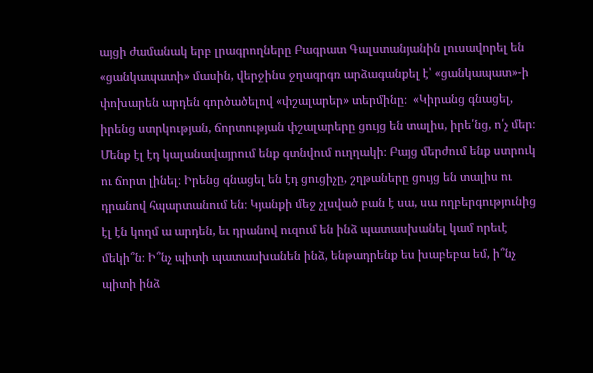այցի ժամանակ երբ լրագրողները Բագրատ Գալստանյանին լուսավորել են «ցանկապատի» մասին, վերջինս ջղագրգռ արձագանքել է՝ «ցանկապատ»-ի փոխարեն արդեն գործածելով «փշալարեր» տերմինը։  «Կիրանց գնացել, իրենց ստրկության, ճորտության փշալարերը ցույց են տալիս, իրե՛նց, ո՛չ մեր։ Մենք էլ էդ կալանավայրում ենք գտնվում ուղղակի։ Բայց մերժում ենք ստրուկ ու ճորտ լինել։ Իրենց գնացել են էդ ցուցիչը, շղթաները ցույց են տալիս ու դրանով հպարտանում են։ Կյանքի մեջ չլսված բան է սա, սա ողբերգությունից էլ էն կողմ ա արդեն, եւ դրանով ուզում են ինձ պատասխանել կամ որեւէ մեկի՞ն։ Ի՞նչ պիտի պատասխանեն ինձ, ենթադրենք ես խաբեբա եմ, ի՞նչ պիտի ինձ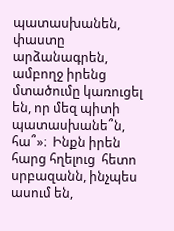պատասխանեն, փաստը արձանագրեն, ամբողջ իրենց մտածումը կառուցել են, որ մեզ պիտի պատասխանե՞ն, հա՞»։  Ինքն իրեն հարց հղելուց  հետո  սրբազանն, ինչպես ասում են,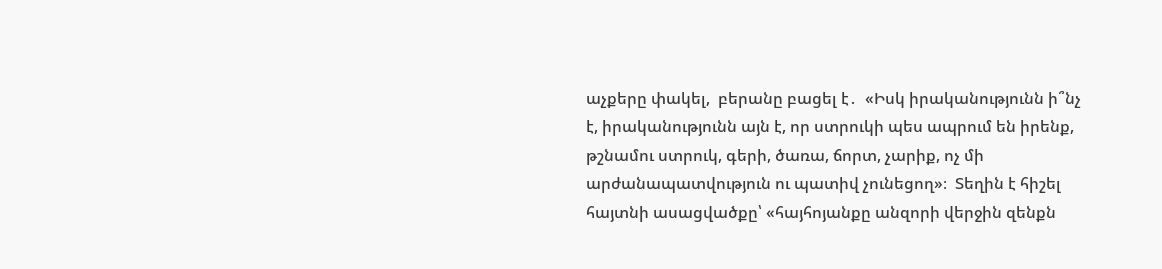աչքերը փակել,  բերանը բացել է․  «Իսկ իրականությունն ի՞նչ է, իրականությունն այն է, որ ստրուկի պես ապրում են իրենք, թշնամու ստրուկ, գերի, ծառա, ճորտ, չարիք, ոչ մի արժանապատվություն ու պատիվ չունեցող»։  Տեղին է հիշել հայտնի ասացվածքը՝ «հայհոյանքը անզորի վերջին զենքն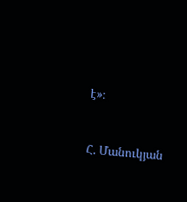է»։


Հ. Մանուկյան